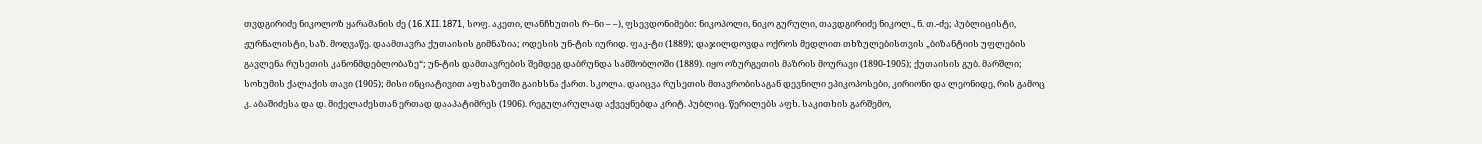თვდგირიძე ნიკოლოზ ყარამანის ძე (16.XII.1871, სოფ. აკეთი, ლანჩხუთის რ–ნი – –), ფსევდონიმები: ნიკოპოლი, ნიკო გურული, თავდგირიძე ნიკოლ., ნ. თ.-ძე; პუბლიცისტი, ჟურნალისტი, საზ. მოღვაწე. დაამთავრა ქუთაისის გიმნაზია; ოდესის უნ-ტის იურიდ. ფაკ-ტი (1889); დაჯილდოვდა ოქროს მედლით თხზულებისთვის „ბიზანტიის უფლების გავლენა რუსეთის კანონმდებლობაზე“; უნ-ტის დამთავრების შემდეგ დაბრუნდა სამშობლოში (1889). იყო ოზურგეთის მაზრის მოურავი (1890-1905); ქუთაისის გუბ. მარშლი; სოხუმის ქალაქის თავი (1905); მისი ინციატივით აფხაზეთში გაიხსნა ქართ. სკოლა. დაიცვა რუსეთის მთავრობისაგან დევნილი ეპიკოპოსები, კირიონი და ლეონიდე, რის გამოც კ. აბაშიძესა და დ. მიქელაძესთან ერთად დააპატიმრეს (1906). რეგულარულად აქვეყნებდა კრიტ. პუბლიც. წერილებს აფხ. საკითხის გარშემო,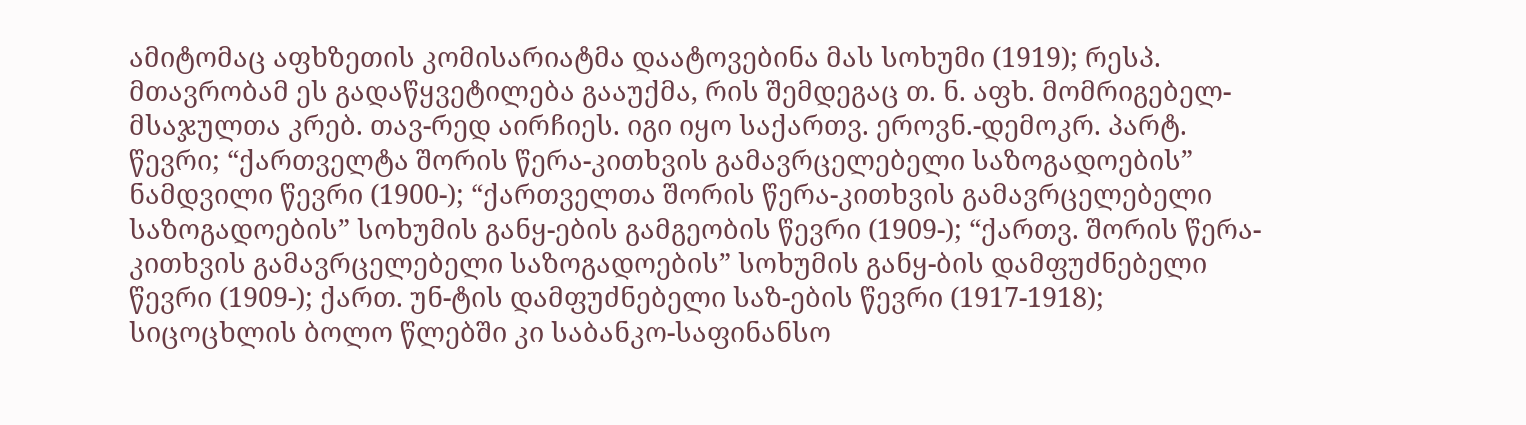ამიტომაც აფხზეთის კომისარიატმა დაატოვებინა მას სოხუმი (1919); რესპ. მთავრობამ ეს გადაწყვეტილება გააუქმა, რის შემდეგაც თ. ნ. აფხ. მომრიგებელ-მსაჯულთა კრებ. თავ-რედ აირჩიეს. იგი იყო საქართვ. ეროვნ.-დემოკრ. პარტ. წევრი; “ქართველტა შორის წერა-კითხვის გამავრცელებელი საზოგადოების” ნამდვილი წევრი (1900-); “ქართველთა შორის წერა-კითხვის გამავრცელებელი საზოგადოების” სოხუმის განყ-ების გამგეობის წევრი (1909-); “ქართვ. შორის წერა-კითხვის გამავრცელებელი საზოგადოების” სოხუმის განყ-ბის დამფუძნებელი წევრი (1909-); ქართ. უნ-ტის დამფუძნებელი საზ-ების წევრი (1917-1918); სიცოცხლის ბოლო წლებში კი საბანკო-საფინანსო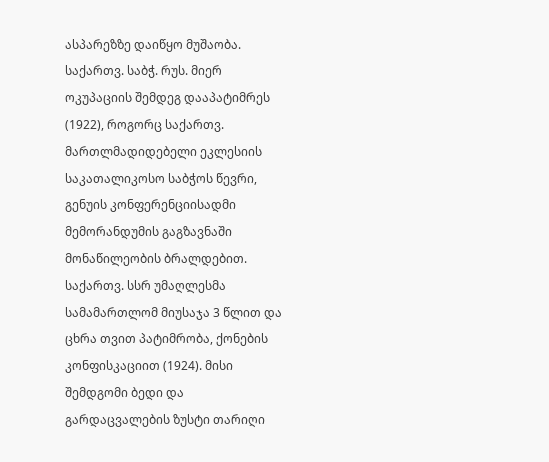ასპარეზზე დაიწყო მუშაობა. საქართვ. საბჭ. რუს. მიერ ოკუპაციის შემდეგ დააპატიმრეს (1922), როგორც საქართვ. მართლმადიდებელი ეკლესიის საკათალიკოსო საბჭოს წევრი, გენუის კონფერენციისადმი მემორანდუმის გაგზავნაში მონაწილეობის ბრალდებით. საქართვ. სსრ უმაღლესმა სამამართლომ მიუსაჯა 3 წლით და ცხრა თვით პატიმრობა, ქონების კონფისკაციით (1924). მისი შემდგომი ბედი და გარდაცვალების ზუსტი თარიღი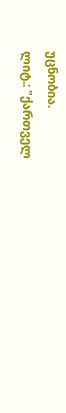უცნობია.
ლიტ.: "ქართველ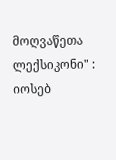მოღვაწეთა ლექსიკონი" : იოსებ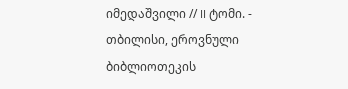იმედაშვილი // II ტომი. - თბილისი, ეროვნული ბიბლიოთეკის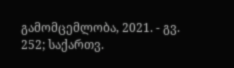გამომცემლობა, 2021. - გვ. 252; საქართვ.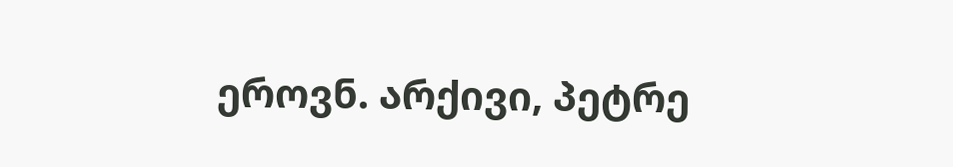ეროვნ. არქივი, პეტრე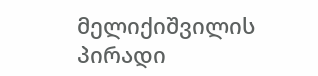მელიქიშვილის პირადი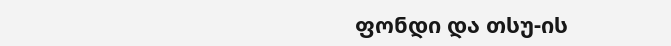ფონდი და თსუ-ის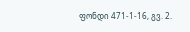ფონდი 471-1-16, გვ. 2.